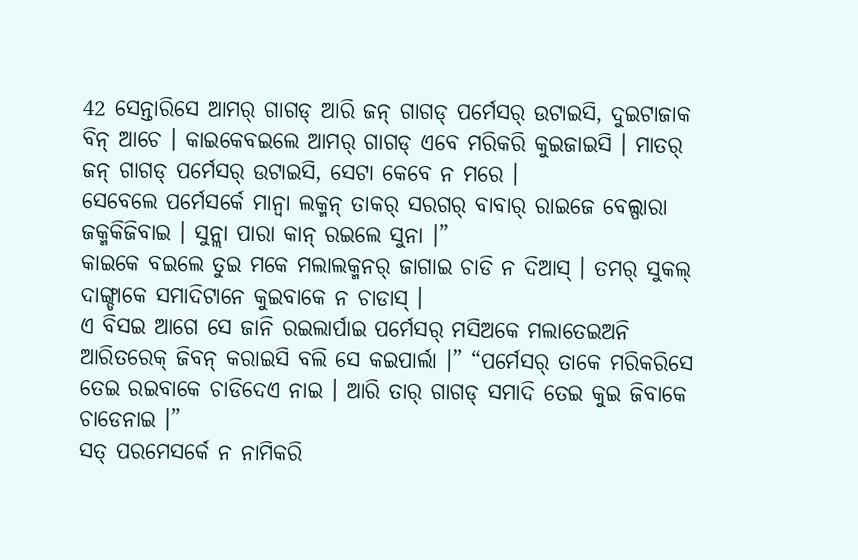42 ସେନ୍ତାରିସେ ଆମର୍ ଗାଗଡ୍ ଆରି ଜନ୍ ଗାଗଡ୍ ପର୍ମେସର୍ ଉଟାଇସି, ଦୁଇଟାଜାକ ବିନ୍ ଆଚେ । କାଇକେବଇଲେ ଆମର୍ ଗାଗଡ୍ ଏବେ ମରିକରି କୁଇଜାଇସି । ମାତର୍ ଜନ୍ ଗାଗଡ୍ ପର୍ମେସର୍ ଉଟାଇସି, ସେଟା କେବେ ନ ମରେ ।
ସେବେଲେ ପର୍ମେସର୍କେ ମାନ୍ବା ଲକ୍ମନ୍ ତାକର୍ ସରଗର୍ ବାବାର୍ ରାଇଜେ ବେଲ୍ପାରା ଜକ୍ମକିଜିବାଇ । ସୁନ୍ଲା ପାରା କାନ୍ ରଇଲେ ସୁନା ।”
କାଇକେ ବଇଲେ ତୁଇ ମକେ ମଲାଲକ୍ମନର୍ ଜାଗାଇ ଚାଡି ନ ଦିଆସ୍ । ତମର୍ ସୁକଲ୍ ଦାଙ୍ଗ୍ଡାକେ ସମାଦିଟାନେ କୁଇବାକେ ନ ଚାଡାସ୍ ।
ଏ ବିସଇ ଆଗେ ସେ ଜାନି ରଇଲାର୍ପାଇ ପର୍ମେସର୍ ମସିଅକେ ମଲାତେଇଅନି ଆରିତରେକ୍ ଜିବନ୍ କରାଇସି ବଲି ସେ କଇପାର୍ଲା ।” “ପର୍ମେସର୍ ତାକେ ମରିକରିସେ ତେଇ ରଇବାକେ ଚାଡିଦେଏ ନାଇ । ଆରି ତାର୍ ଗାଗଡ୍ ସମାଦି ତେଇ କୁଇ ଜିବାକେ ଚାଡେନାଇ ।”
ସତ୍ ପରମେସର୍କେ ନ ନାମିକରି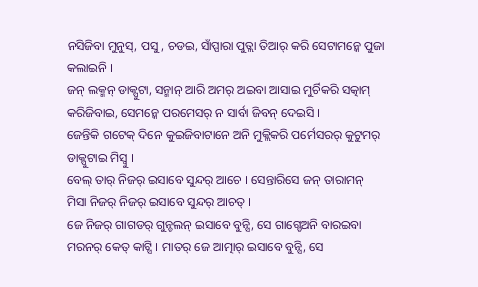ନସିଜିବା ମୁନୁସ୍, ପସୁ, ଚଡଇ, ସାଁପ୍ପାରା ପୁତ୍ଲା ତିଆର୍ କରି ସେଟାମନ୍କେ ପୁଜା କଲାଇନି ।
ଜନ୍ ଲକ୍ମନ୍ ଡାକ୍ପୁଟା, ସନ୍ମାନ୍ ଆରି ଅମର୍ ଅଇବା ଆସାଇ ମୁର୍ଚିକରି ସତ୍କାମ୍ କରିଜିବାଇ, ସେମନ୍କେ ପରମେସର୍ ନ ସାର୍ବା ଜିବନ୍ ଦେଇସି ।
ଜେନ୍ତିକି ଗଟେକ୍ ଦିନେ କୁଇଜିବାଟାନେ ଅନି ମୁକ୍ଲିକରି ପର୍ମେସରର୍ କୁଟୁମର୍ ଡାକ୍ପୁଟାଇ ମିସ୍ବୁ ।
ବେଲ୍ ତାର୍ ନିଜର୍ ଇସାବେ ସୁନ୍ଦର୍ ଆଚେ । ସେନ୍ତାରିସେ ଜନ୍ ତାରାମନ୍ ମିସା ନିଜର୍ ନିଜର୍ ଇସାବେ ସୁନ୍ଦର୍ ଆଚତ୍ ।
ଜେ ନିଜର୍ ଗାଗଡର୍ ଗୁନ୍ଚଲନ୍ ଇସାବେ ବୁନ୍ସି, ସେ ଗାଗ୍ଡେଅନି ବାରଇବା ମରନର୍ କେତ୍ କାଟ୍ସି । ମାତର୍ ଜେ ଆତ୍ମାର୍ ଇସାବେ ବୁନ୍ସି, ସେ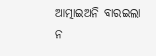ଆତ୍ମାଇଅନି ବାରଇଲା ନ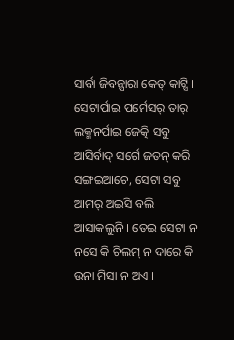ସାର୍ବା ଜିବନ୍ପାରା କେତ୍ କାଟ୍ସି ।
ସେଟାର୍ପାଇ ପର୍ମେସର୍ ତାର୍ ଲକ୍ମନର୍ପାଇ ଜେତ୍କି ସବୁ ଆସିର୍ବାଦ୍ ସର୍ଗେ ଜତନ୍ କରି ସଙ୍ଗଇଆଚେ, ସେଟା ସବୁ ଆମର୍ ଅଇସି ବଲି ଆସାକଲୁନି । ତେଇ ସେଟା ନ ନସେ କି ଚିଲମ୍ ନ ଦାରେ କି ଉନା ମିସା ନ ଅଏ ।